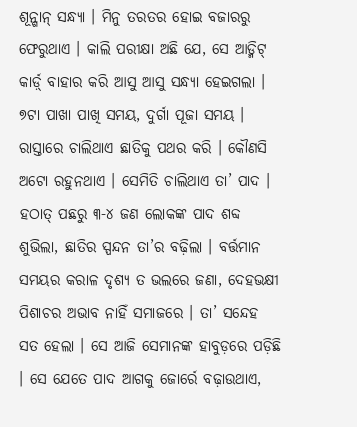ଶୂନ୍ଶାନ୍ ସନ୍ଧ୍ୟା । ମିନୁ ତରତର ହୋଇ ବଜାରରୁ ଫେରୁଥାଏ । କାଲି ପରୀକ୍ଷା ଅଛି ଯେ, ସେ ଆଡ୍ମିଟ୍ କାର୍ଡ଼୍ ବାହାର କରି ଆସୁ ଆସୁ ସନ୍ଧ୍ୟା ହେଇଗଲା । ୭ଟା ପାଖା ପାଖି ସମୟ, ଦୁର୍ଗା ପୂଜା ସମୟ । ରାସ୍ତାରେ ଚାଲିଥାଏ ଛାତିକୁ ପଥର କରି । କୌଣସି ଅଟୋ ରହୁନଥାଏ । ସେମିତି ଚାଲିଥାଏ ତା’ ପାଦ । ହଠାତ୍ ପଛରୁ ୩-୪ ଜଣ ଲୋକଙ୍କ ପାଦ ଶବ୍ଦ ଶୁଭିଲା, ଛାତିର ସ୍ପନ୍ଦନ ତା’ର ବଢ଼ିଲା । ବର୍ତ୍ତମାନ ସମୟର କରାଳ ଦୃଶ୍ୟ ତ ଭଲରେ ଜଣା, ଦେହଭକ୍ଷୀ ପିଶାଚର ଅଭାବ ନାହିଁ ସମାଜରେ । ତା’ ସନ୍ଦେହ ସତ ହେଲା । ସେ ଆଜି ସେମାନଙ୍କ ହାବୁଡ଼ରେ ପଡ଼ିଛି । ସେ ଯେତେ ପାଦ ଆଗକୁ ଜୋର୍ରେ ବଢ଼ାଉଥାଏ,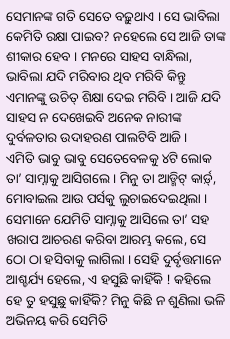ସେମାନଙ୍କ ଗତି ସେତେ ବଢ଼ୁଥାଏ । ସେ ଭାବିଲା କେମିତି ରକ୍ଷା ପାଇବ? ନହେଲେ ସେ ଆଜି ତାଙ୍କ ଶୀକାର ହେବ । ମନରେ ସାହସ ବାନ୍ଧିଲା, ଭାବିଲା ଯଦି ମରିବାର ଥିବ ମରିବି କିନ୍ତୁ ଏମାନଙ୍କୁ ଉଚିତ୍ ଶିକ୍ଷା ଦେଇ ମରିବି । ଆଜି ଯଦି ସାହସ ନ ଦେଖେଇବି ଅନେକ ନାରୀଙ୍କ ଦୁର୍ବଳତାର ଉଦାହରଣ ପାଲଟିବି ଆଜି ।
ଏମିତି ଭାବୁ ଭାବୁ ସେତେବେଳକୁ ୪ଟି ଲୋକ ତା’ ସାମ୍ନାକୁ ଆସିଗଲେ । ମିନୁ ତା ଆଡ୍ମିଟ୍ କାର୍ଡ଼୍, ମୋବାଇଲ ଆଉ ପର୍ସକୁ ଲୁଚାଇଦେଇଥିଲା । ସେମାନେ ଯେମିତି ସାମ୍ନାକୁ ଆସିଲେ ତା’ ସହ ଖରାପ ଆଚରଣ କରିବା ଆରମ୍ଭ କଲେ, ସେ ଠୋ ଠା ହସିବାକୁ ଲାଗିଲା । ସେହି ଦୁର୍ବୃତ୍ତମାନେ ଆଶ୍ଚର୍ଯ୍ୟ ହେଲେ, ଏ ହସୁଛି କାହିଁକି ! କହିଲେ ହେ ତୁ ହସୁଛୁ କାହିଁକି? ମିନୁ କିଛି ନ ଶୁଣିଲା ଭଳି ଅଭିନୟ କରି ସେମିତି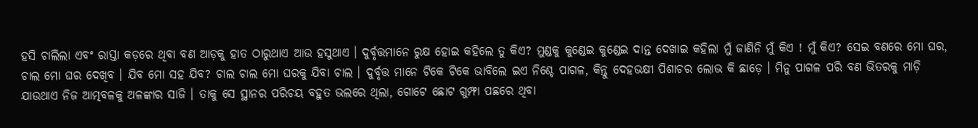ହସି ଚାଲିଲା ଏବଂ ରାସ୍ତା କଡ଼ରେ ଥିବା ବଣ ଆଡ଼କୁ ହାତ ଠାରୁଥାଏ ଆଉ ହସୁଥାଏ । ଦୁର୍ବୃତ୍ତମାନେ ରୁକ୍ଷ ହୋଇ କହିଲେ ତୁ କିଏ? ମୁଣ୍ଡକୁ କୁଣ୍ଡେଇ କୁଣ୍ଡେଇ ଦାନ୍ତ ଦେଖାଇ କହିଲା ମୁଁ ଜାଣିନି ମୁଁ କିଏ ! ମୁଁ କିଏ? ସେଇ ବଣରେ ମୋ ଘର, ଚାଲ ମୋ ଘର ଦେଖିବ । ଯିବ ମୋ ସହ ଯିବ? ଚାଲ ଚାଲ ମୋ ଘରକୁ ଯିବା ଚାଲ । ଦୁର୍ବୃତ୍ତ ମାନେ ଟିକେ ଟିକେ ଭାବିଲେ ଇଏ ନିଶ୍ଚେ ପାଗଳ, କିନ୍ତୁ ଦେହଭକ୍ଷୀ ପିଶାଚର ଲୋଭ କି ଛାଡ଼େ । ମିନୁ ପାଗଳ ପରି ବଣ ଭିତରକୁ ମାଡ଼ି ଯାଉଥାଏ ନିଜ ଆତ୍ମବଳକୁ ଅଳଙ୍କାର ସାଜି । ତାକୁ ସେ ସ୍ଥାନର ପରିଚୟ ବହୁତ ଭଲରେ ଥିଲା, ଗୋଟେ ଛୋଟ ଗୁମ୍ଫା ପଛରେ ଥିବା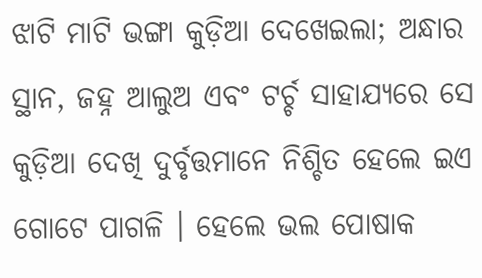ଝାଟି ମାଟି ଭଙ୍ଗା କୁଡ଼ିଆ ଦେଖେଇଲା; ଅନ୍ଧାର ସ୍ଥାନ, ଜହ୍ନ ଆଲୁଅ ଏବଂ ଟର୍ଚ୍ଚ ସାହାଯ୍ୟରେ ସେ କୁଡ଼ିଆ ଦେଖି ଦୁର୍ବୃତ୍ତମାନେ ନିଶ୍ଚିତ ହେଲେ ଇଏ ଗୋଟେ ପାଗଳି । ହେଲେ ଭଲ ପୋଷାକ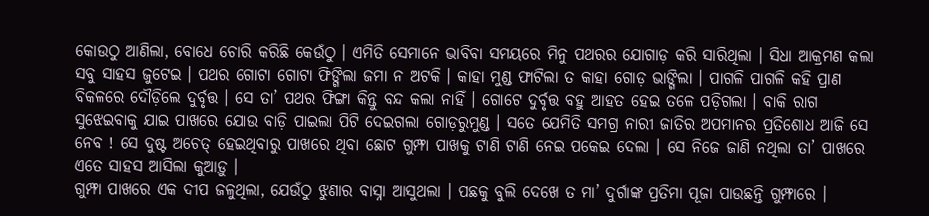କୋଉଠୁ ଆଣିଲା, ବୋଧେ ଚୋରି କରିଛି କେଉଁଠୁ । ଏମିତି ସେମାନେ ଭାବିବା ସମୟରେ ମିନୁ ପଥରର ଯୋଗାଡ଼ କରି ସାରିଥିଲା । ସିଧା ଆକ୍ରମଣ କଲା ସବୁ ସାହସ ଜୁଟେଇ । ପଥର ଗୋଟା ଗୋଟା ଫିଙ୍ଗିଲା ଜମା ନ ଅଟକି । କାହା ମୁଣ୍ଡ ଫାଟିଲା ତ କାହା ଗୋଡ଼ ଭାଙ୍ଗିଲା । ପାଗଳି ପାଗଳି କହି ପ୍ରାଣ ବିକଳରେ ଦୌଡ଼ିଲେ ଦୁର୍ବୃତ୍ତ । ସେ ତା’ ପଥର ଫିଙ୍ଗା କିନ୍ତୁ ବନ୍ଦ କଲା ନାହିଁ । ଗୋଟେ ଦୁର୍ବୃତ୍ତ ବହୁ ଆହତ ହେଇ ତଳେ ପଡ଼ିଗଲା । ବାକି ରାଗ ସୁଝେଇବାକୁ ଯାଇ ପାଖରେ ଯୋଉ ବାଡ଼ି ପାଇଲା ପିଟି ଦେଇଗଲା ଗୋଡ଼ରୁମୁଣ୍ଡ । ସତେ ଯେମିତି ସମଗ୍ର ନାରୀ ଜାତିର ଅପମାନର ପ୍ରତିଶୋଧ ଆଜି ସେ ନେବ ! ସେ ଦୁଷ୍ଟ ଅଚେତ୍ ହେଇଥିବାରୁ ପାଖରେ ଥିବା ଛୋଟ ଗୁମ୍ଫା ପାଖକୁ ଟାଣି ଟାଣି ନେଇ ପକେଇ ଦେଲା । ସେ ନିଜେ ଜାଣି ନଥିଲା ତା’ ପାଖରେ ଏତେ ସାହସ ଆସିଲା କୁଆଡ଼ୁ ।
ଗୁମ୍ଫା ପାଖରେ ଏକ ଦୀପ ଜଳୁଥିଲା, ଯେଉଁଠୁ ଝୁଣାର ବାସ୍ନା ଆସୁଥଲା । ପଛକୁ ବୁଲି ଦେଖେ ତ ମା’ ଦୁର୍ଗାଙ୍କ ପ୍ରତିମା ପୂଜା ପାଉଛନ୍ତି ଗୁମ୍ଫାରେ ।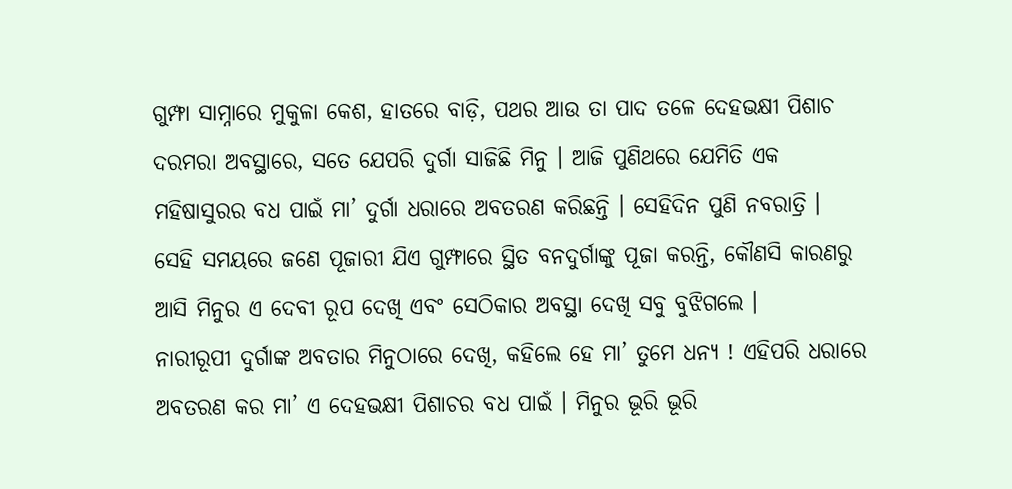ଗୁମ୍ଫା ସାମ୍ନାରେ ମୁକୁଳା କେଶ, ହାତରେ ବାଡ଼ି, ପଥର ଆଉ ତା ପାଦ ତଳେ ଦେହଭକ୍ଷୀ ପିଶାଚ ଦରମରା ଅବସ୍ଥାରେ, ସତେ ଯେପରି ଦୁର୍ଗା ସାଜିଛି ମିନୁ । ଆଜି ପୁଣିଥରେ ଯେମିତି ଏକ ମହିଷାସୁରର ବଧ ପାଇଁ ମା’ ଦୁର୍ଗା ଧରାରେ ଅବତରଣ କରିଛନ୍ତି । ସେହିଦିନ ପୁଣି ନବରାତ୍ରି । ସେହି ସମୟରେ ଜଣେ ପୂଜାରୀ ଯିଏ ଗୁମ୍ଫାରେ ସ୍ଥିତ ବନଦୁର୍ଗାଙ୍କୁ ପୂଜା କରନ୍ତି, କୌଣସି କାରଣରୁ ଆସି ମିନୁର ଏ ଦେବୀ ରୂପ ଦେଖି ଏବଂ ସେଠିକାର ଅବସ୍ଥା ଦେଖି ସବୁ ବୁଝିଗଲେ ।
ନାରୀରୂପୀ ଦୁର୍ଗାଙ୍କ ଅବତାର ମିନୁଠାରେ ଦେଖି, କହିଲେ ହେ ମା’ ତୁମେ ଧନ୍ୟ ! ଏହିପରି ଧରାରେ ଅବତରଣ କର ମା’ ଏ ଦେହଭକ୍ଷୀ ପିଶାଚର ବଧ ପାଇଁ । ମିନୁର ଭୂରି ଭୂରି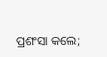ପ୍ରଶଂସା କଲେ;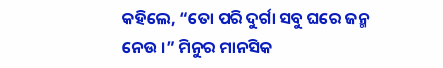କହିଲେ, “ତୋ ପରି ଦୁର୍ଗା ସବୁ ଘରେ ଜନ୍ମ ନେଉ ।” ମିନୁର ମାନସିକ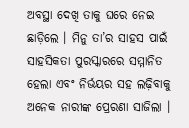ଅବସ୍ଥା ଦେଖି ତାକୁ ଘରେ ନେଇ ଛାଡ଼ିଲେ । ମିନୁ ତା’ର ସାହସ ପାଇଁ ସାହସିକତା ପୁରସ୍କାରରେ ସମ୍ମାନିତ ହେଲା ଏବଂ ନିର୍ଭୟର ସହ ଲଢ଼ିବାକୁ ଅନେକ ନାରୀଙ୍କ ପ୍ରେରଣା ସାଜିଲା ।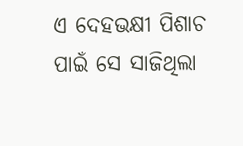ଏ ଦେହଭକ୍ଷୀ ପିଶାଚ ପାଇଁ ସେ ସାଜିଥିଲା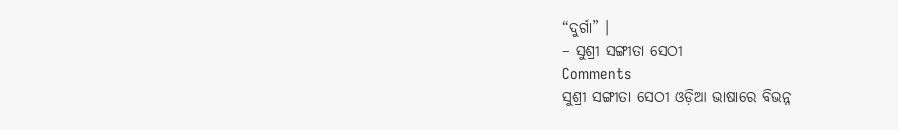“ଦୁର୍ଗା” ।
– ସୁଶ୍ରୀ ସଙ୍ଗୀତା ସେଠୀ
Comments
ସୁଶ୍ରୀ ସଙ୍ଗୀତା ସେଠୀ ଓଡ଼ିଆ ଭାଷାରେ ବିଭନ୍ନ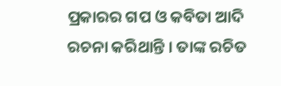ପ୍ରକାରର ଗପ ଓ କବିତା ଆଦି ରଚନା କରିଥାନ୍ତି । ତାଙ୍କ ରଚିତ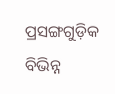ପ୍ରସଙ୍ଗଗୁଡ଼ିକ ବିଭିନ୍ନ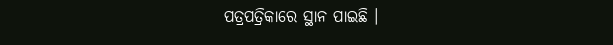ପତ୍ରପତ୍ରିକାରେ ସ୍ଥାନ ପାଇଛି ।